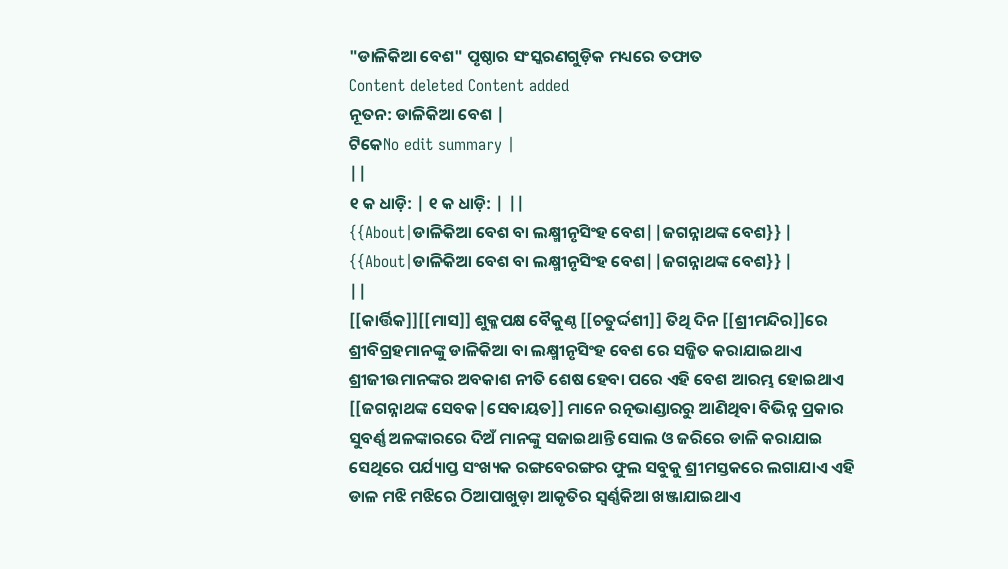"ଡାଳିକିଆ ବେଶ" ପୃଷ୍ଠାର ସଂସ୍କରଣଗୁଡ଼ିକ ମଧ୍ୟରେ ତଫାତ
Content deleted Content added
ନୂତନ: ଡାଳିକିଆ ବେଶ |
ଟିକେNo edit summary |
||
୧ କ ଧାଡ଼ି: | ୧ କ ଧାଡ଼ି: | ||
{{About|ଡାଳିକିଆ ବେଶ ବା ଲକ୍ଷ୍ମୀନୃସିଂହ ବେଶ||ଜଗନ୍ନାଥଙ୍କ ବେଶ}} |
{{About|ଡାଳିକିଆ ବେଶ ବା ଲକ୍ଷ୍ମୀନୃସିଂହ ବେଶ||ଜଗନ୍ନାଥଙ୍କ ବେଶ}} |
||
[[କାର୍ତ୍ତିକ]][[ମାସ]] ଶୁକ୍ଳପକ୍ଷ ବୈକୁଣ୍ଠ [[ଚତୁର୍ଦ୍ଦଶୀ]] ତିଥି ଦିନ [[ଶ୍ରୀମନ୍ଦିର]]ରେ ଶ୍ରୀବିଗ୍ରହମାନଙ୍କୁ ଡାଳିକିଆ ବା ଲକ୍ଷ୍ମୀନୃସିଂହ ବେଶ ରେ ସଜ୍ଜିତ କରାଯାଇଥାଏ ଶ୍ରୀଜୀଉମାନଙ୍କର ଅବକାଶ ନୀତି ଶେଷ ହେବା ପରେ ଏହି ବେଶ ଆରମ୍ଭ ହୋଇଥାଏ [[ଜଗନ୍ନାଥଙ୍କ ସେବକ|ସେବାୟତ]] ମାନେ ରତ୍ନଭାଣ୍ଡାରରୁ ଆଣିଥିବା ବିଭିନ୍ନ ପ୍ରକାର ସୁବର୍ଣ୍ଣ ଅଳଙ୍କାରରେ ଦିଅଁ ମାନଙ୍କୁ ସଜାଇଥାନ୍ତି ସୋଲ ଓ ଜରିରେ ଡାଳି କରାଯାଇ ସେଥିରେ ପର୍ଯ୍ୟାପ୍ତ ସଂଖ୍ୟକ ରଙ୍ଗବେରଙ୍ଗର ଫୁଲ ସବୁକୁ ଶ୍ରୀମସ୍ତକରେ ଲଗାଯାଏ ଏହି ଡାଳ ମଝି ମଝିରେ ଠିଆପାଖୁଡ଼ା ଆକୃତିର ସ୍ୱର୍ଣ୍ଣକିଆ ଖଞ୍ଜାଯାଇଥାଏ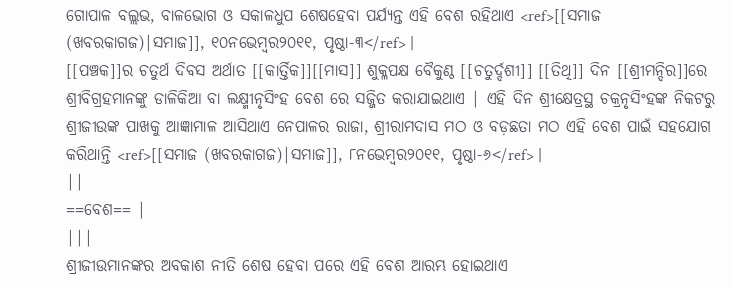ଗୋପାଳ ବଲ୍ଲଭ, ବାଳଭୋଗ ଓ ସକାଳଧୁପ ଶେଷହେବା ପର୍ଯ୍ୟନ୍ତ ଏହି ବେଶ ରହିଥାଏ <ref>[[ସମାଜ (ଖବରକାଗଜ)|ସମାଜ]], ୧୦ନଭେମ୍ବର୨୦୧୧, ପୃଷ୍ଠା-୩</ref> |
[[ପଞ୍ଚକ]]ର ଚତୁର୍ଥ ଦିବସ ଅର୍ଥାତ [[କାର୍ତ୍ତିକ]][[ମାସ]] ଶୁକ୍ଳପକ୍ଷ ବୈକୁଣ୍ଠ [[ଚତୁର୍ଦ୍ଦଶୀ]] [[ତିଥି]] ଦିନ [[ଶ୍ରୀମନ୍ଦିର]]ରେ ଶ୍ରୀବିଗ୍ରହମାନଙ୍କୁ ଡାଳିକିଆ ବା ଲକ୍ଷ୍ମୀନୃସିଂହ ବେଶ ରେ ସଜ୍ଜିତ କରାଯାଇଥାଏ | ଏହି ଦିନ ଶ୍ରୀକ୍ଷେତ୍ରସ୍ଥ ଚକ୍ରନୃସିଂହଙ୍କ ନିକଟରୁ ଶ୍ରୀଜୀଉଙ୍କ ପାଖକୁ ଆଜ୍ଞାମାଳ ଆସିଥାଏ ନେପାଳର ରାଜା, ଶ୍ରୀରାମଦାସ ମଠ ଓ ବଡ଼ଛତା ମଠ ଏହି ବେଶ ପାଇଁ ସହଯୋଗ କରିଥାନ୍ତି <ref>[[ସମାଜ (ଖବରକାଗଜ)|ସମାଜ]], ୮ନଭେମ୍ବର୨୦୧୧, ପୃଷ୍ଠା-୬</ref> |
||
==ବେଶ== |
|||
ଶ୍ରୀଜୀଉମାନଙ୍କର ଅବକାଶ ନୀତି ଶେଷ ହେବା ପରେ ଏହି ବେଶ ଆରମ୍ଭ ହୋଇଥାଏ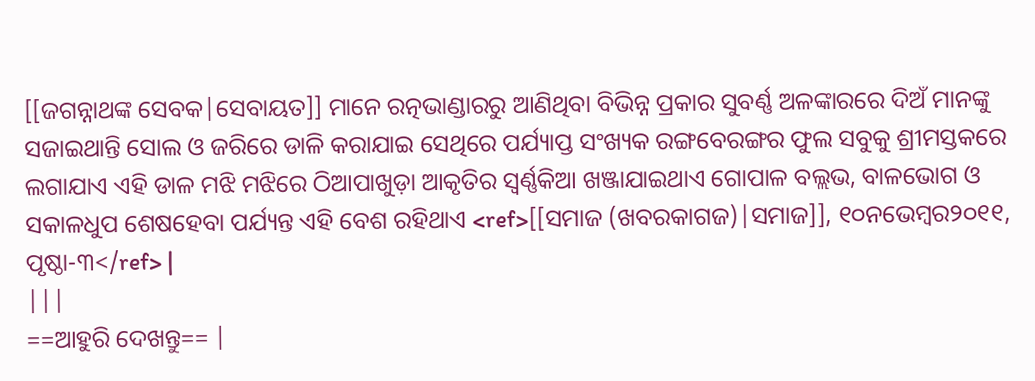[[ଜଗନ୍ନାଥଙ୍କ ସେବକ|ସେବାୟତ]] ମାନେ ରତ୍ନଭାଣ୍ଡାରରୁ ଆଣିଥିବା ବିଭିନ୍ନ ପ୍ରକାର ସୁବର୍ଣ୍ଣ ଅଳଙ୍କାରରେ ଦିଅଁ ମାନଙ୍କୁ ସଜାଇଥାନ୍ତି ସୋଲ ଓ ଜରିରେ ଡାଳି କରାଯାଇ ସେଥିରେ ପର୍ଯ୍ୟାପ୍ତ ସଂଖ୍ୟକ ରଙ୍ଗବେରଙ୍ଗର ଫୁଲ ସବୁକୁ ଶ୍ରୀମସ୍ତକରେ ଲଗାଯାଏ ଏହି ଡାଳ ମଝି ମଝିରେ ଠିଆପାଖୁଡ଼ା ଆକୃତିର ସ୍ୱର୍ଣ୍ଣକିଆ ଖଞ୍ଜାଯାଇଥାଏ ଗୋପାଳ ବଲ୍ଲଭ, ବାଳଭୋଗ ଓ ସକାଳଧୁପ ଶେଷହେବା ପର୍ଯ୍ୟନ୍ତ ଏହି ବେଶ ରହିଥାଏ <ref>[[ସମାଜ (ଖବରକାଗଜ)|ସମାଜ]], ୧୦ନଭେମ୍ବର୨୦୧୧, ପୃଷ୍ଠା-୩</ref> |
|||
==ଆହୁରି ଦେଖନ୍ତୁ== |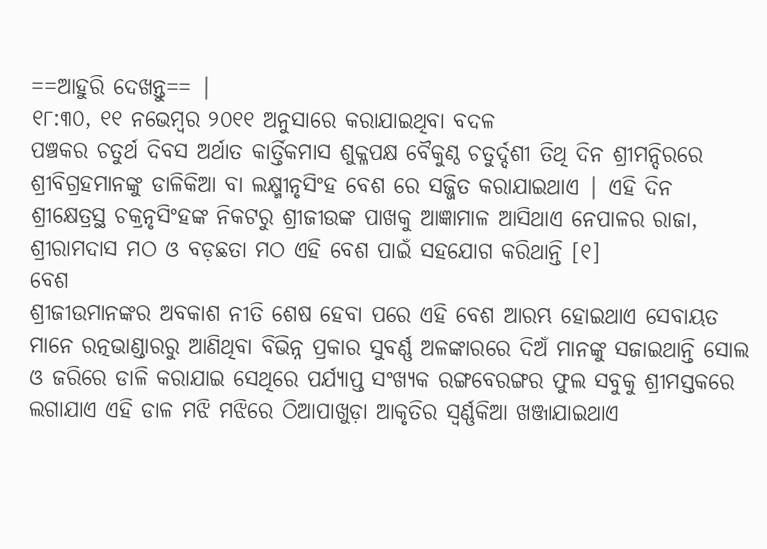==ଆହୁରି ଦେଖନ୍ତୁ== |
୧୮:୩୦, ୧୧ ନଭେମ୍ବର ୨୦୧୧ ଅନୁସାରେ କରାଯାଇଥିବା ବଦଳ
ପଞ୍ଚକର ଚତୁର୍ଥ ଦିବସ ଅର୍ଥାତ କାର୍ତ୍ତିକମାସ ଶୁକ୍ଳପକ୍ଷ ବୈକୁଣ୍ଠ ଚତୁର୍ଦ୍ଦଶୀ ତିଥି ଦିନ ଶ୍ରୀମନ୍ଦିରରେ ଶ୍ରୀବିଗ୍ରହମାନଙ୍କୁ ଡାଳିକିଆ ବା ଲକ୍ଷ୍ମୀନୃସିଂହ ବେଶ ରେ ସଜ୍ଜିତ କରାଯାଇଥାଏ | ଏହି ଦିନ ଶ୍ରୀକ୍ଷେତ୍ରସ୍ଥ ଚକ୍ରନୃସିଂହଙ୍କ ନିକଟରୁ ଶ୍ରୀଜୀଉଙ୍କ ପାଖକୁ ଆଜ୍ଞାମାଳ ଆସିଥାଏ ନେପାଳର ରାଜା, ଶ୍ରୀରାମଦାସ ମଠ ଓ ବଡ଼ଛତା ମଠ ଏହି ବେଶ ପାଇଁ ସହଯୋଗ କରିଥାନ୍ତି [୧]
ବେଶ
ଶ୍ରୀଜୀଉମାନଙ୍କର ଅବକାଶ ନୀତି ଶେଷ ହେବା ପରେ ଏହି ବେଶ ଆରମ୍ଭ ହୋଇଥାଏ ସେବାୟତ ମାନେ ରତ୍ନଭାଣ୍ଡାରରୁ ଆଣିଥିବା ବିଭିନ୍ନ ପ୍ରକାର ସୁବର୍ଣ୍ଣ ଅଳଙ୍କାରରେ ଦିଅଁ ମାନଙ୍କୁ ସଜାଇଥାନ୍ତି ସୋଲ ଓ ଜରିରେ ଡାଳି କରାଯାଇ ସେଥିରେ ପର୍ଯ୍ୟାପ୍ତ ସଂଖ୍ୟକ ରଙ୍ଗବେରଙ୍ଗର ଫୁଲ ସବୁକୁ ଶ୍ରୀମସ୍ତକରେ ଲଗାଯାଏ ଏହି ଡାଳ ମଝି ମଝିରେ ଠିଆପାଖୁଡ଼ା ଆକୃତିର ସ୍ୱର୍ଣ୍ଣକିଆ ଖଞ୍ଜାଯାଇଥାଏ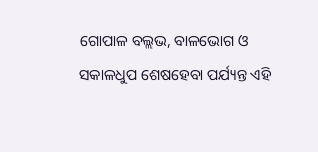ଗୋପାଳ ବଲ୍ଲଭ, ବାଳଭୋଗ ଓ ସକାଳଧୁପ ଶେଷହେବା ପର୍ଯ୍ୟନ୍ତ ଏହି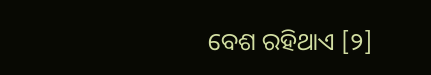ବେଶ ରହିଥାଏ [୨]